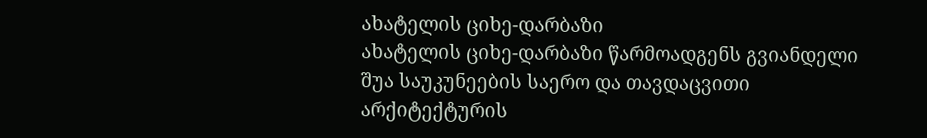ახატელის ციხე-დარბაზი
ახატელის ციხე-დარბაზი წარმოადგენს გვიანდელი შუა საუკუნეების საერო და თავდაცვითი არქიტექტურის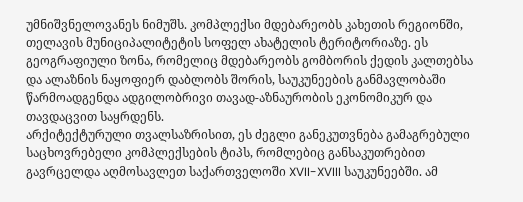უმნიშვნელოვანეს ნიმუშს. კომპლექსი მდებარეობს კახეთის რეგიონში, თელავის მუნიციპალიტეტის სოფელ ახატელის ტერიტორიაზე. ეს გეოგრაფიული ზონა, რომელიც მდებარეობს გომბორის ქედის კალთებსა და ალაზნის ნაყოფიერ დაბლობს შორის, საუკუნეების განმავლობაში წარმოადგენდა ადგილობრივი თავად-აზნაურობის ეკონომიკურ და თავდაცვით საყრდენს.
არქიტექტურული თვალსაზრისით, ეს ძეგლი განეკუთვნება გამაგრებული საცხოვრებელი კომპლექსების ტიპს, რომლებიც განსაკუთრებით გავრცელდა აღმოსავლეთ საქართველოში XVII-XVIII საუკუნეებში. ამ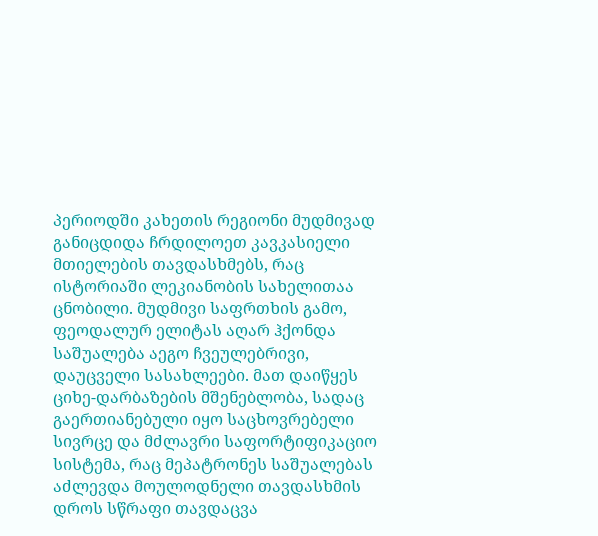პერიოდში კახეთის რეგიონი მუდმივად განიცდიდა ჩრდილოეთ კავკასიელი მთიელების თავდასხმებს, რაც ისტორიაში ლეკიანობის სახელითაა ცნობილი. მუდმივი საფრთხის გამო, ფეოდალურ ელიტას აღარ ჰქონდა საშუალება აეგო ჩვეულებრივი, დაუცველი სასახლეები. მათ დაიწყეს ციხე-დარბაზების მშენებლობა, სადაც გაერთიანებული იყო საცხოვრებელი სივრცე და მძლავრი საფორტიფიკაციო სისტემა, რაც მეპატრონეს საშუალებას აძლევდა მოულოდნელი თავდასხმის დროს სწრაფი თავდაცვა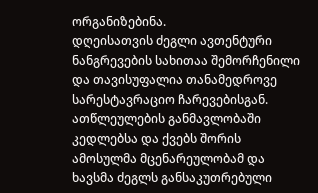ორგანიზებინა.
დღეისათვის ძეგლი ავთენტური ნანგრევების სახითაა შემორჩენილი და თავისუფალია თანამედროვე სარესტავრაციო ჩარევებისგან. ათწლეულების განმავლობაში კედლებსა და ქვებს შორის ამოსულმა მცენარეულობამ და ხავსმა ძეგლს განსაკუთრებული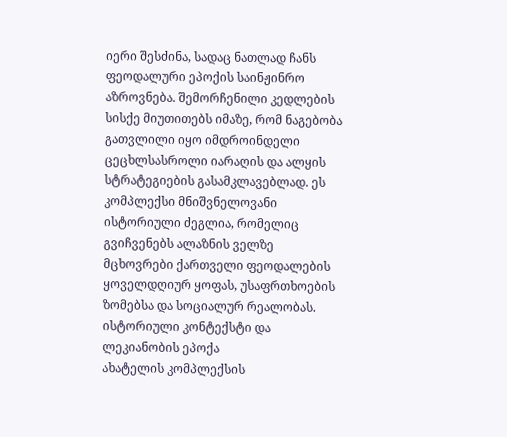იერი შესძინა, სადაც ნათლად ჩანს ფეოდალური ეპოქის საინჟინრო აზროვნება. შემორჩენილი კედლების სისქე მიუთითებს იმაზე, რომ ნაგებობა გათვლილი იყო იმდროინდელი ცეცხლსასროლი იარაღის და ალყის სტრატეგიების გასამკლავებლად. ეს კომპლექსი მნიშვნელოვანი ისტორიული ძეგლია, რომელიც გვიჩვენებს ალაზნის ველზე მცხოვრები ქართველი ფეოდალების ყოველდღიურ ყოფას, უსაფრთხოების ზომებსა და სოციალურ რეალობას.
ისტორიული კონტექსტი და ლეკიანობის ეპოქა
ახატელის კომპლექსის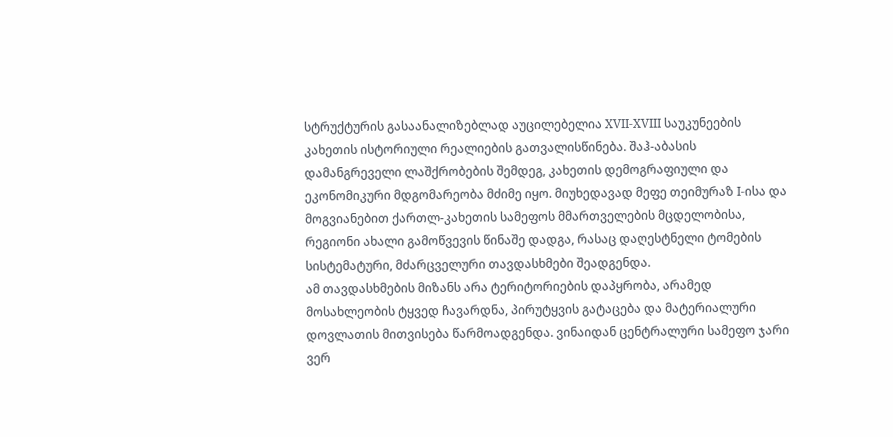სტრუქტურის გასაანალიზებლად აუცილებელია XVII-XVIII საუკუნეების კახეთის ისტორიული რეალიების გათვალისწინება. შაჰ-აბასის დამანგრეველი ლაშქრობების შემდეგ, კახეთის დემოგრაფიული და ეკონომიკური მდგომარეობა მძიმე იყო. მიუხედავად მეფე თეიმურაზ I-ისა და მოგვიანებით ქართლ-კახეთის სამეფოს მმართველების მცდელობისა, რეგიონი ახალი გამოწვევის წინაშე დადგა, რასაც დაღესტნელი ტომების სისტემატური, მძარცველური თავდასხმები შეადგენდა.
ამ თავდასხმების მიზანს არა ტერიტორიების დაპყრობა, არამედ მოსახლეობის ტყვედ ჩავარდნა, პირუტყვის გატაცება და მატერიალური დოვლათის მითვისება წარმოადგენდა. ვინაიდან ცენტრალური სამეფო ჯარი ვერ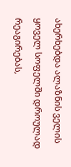ახერხებდა ალაზნის ველის ყოველ სოფელში დროულად რეაგირებას,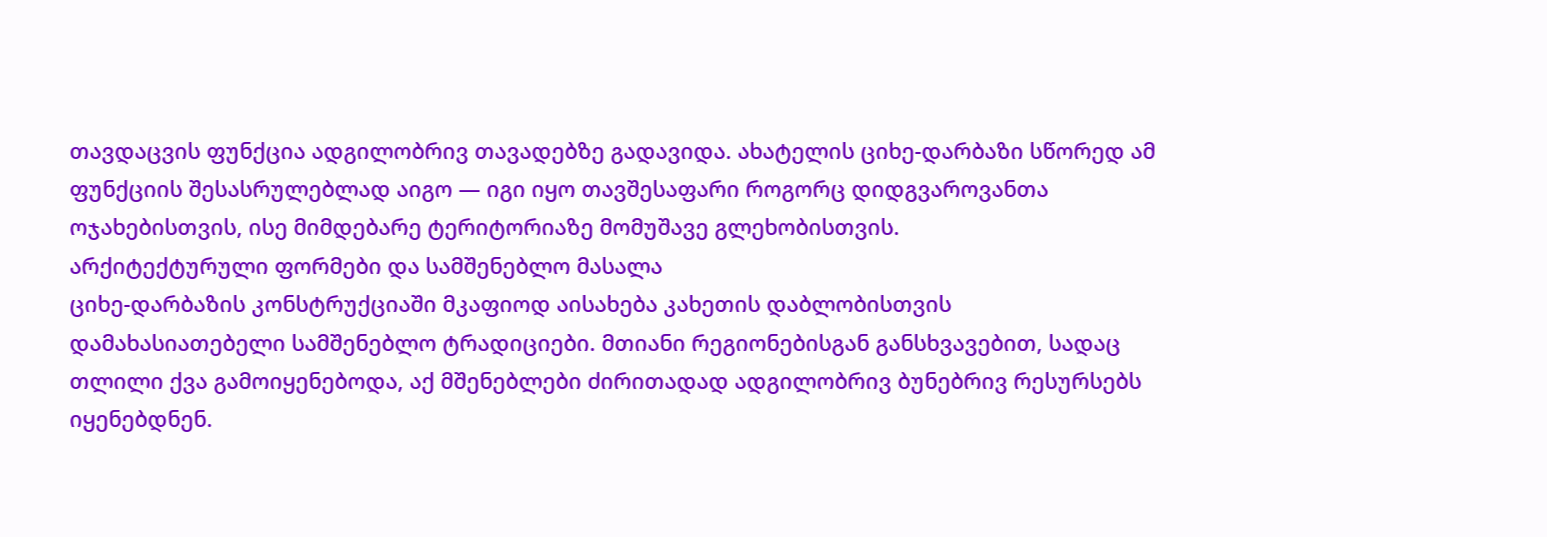თავდაცვის ფუნქცია ადგილობრივ თავადებზე გადავიდა. ახატელის ციხე-დარბაზი სწორედ ამ ფუნქციის შესასრულებლად აიგო — იგი იყო თავშესაფარი როგორც დიდგვაროვანთა ოჯახებისთვის, ისე მიმდებარე ტერიტორიაზე მომუშავე გლეხობისთვის.
არქიტექტურული ფორმები და სამშენებლო მასალა
ციხე-დარბაზის კონსტრუქციაში მკაფიოდ აისახება კახეთის დაბლობისთვის დამახასიათებელი სამშენებლო ტრადიციები. მთიანი რეგიონებისგან განსხვავებით, სადაც თლილი ქვა გამოიყენებოდა, აქ მშენებლები ძირითადად ადგილობრივ ბუნებრივ რესურსებს იყენებდნენ.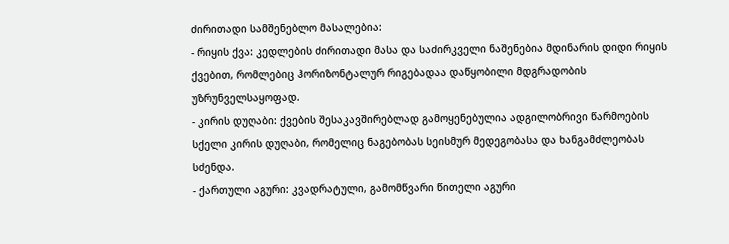ძირითადი სამშენებლო მასალებია:
- რიყის ქვა: კედლების ძირითადი მასა და საძირკველი ნაშენებია მდინარის დიდი რიყის ქვებით, რომლებიც ჰორიზონტალურ რიგებადაა დაწყობილი მდგრადობის უზრუნველსაყოფად.
- კირის დუღაბი: ქვების შესაკავშირებლად გამოყენებულია ადგილობრივი წარმოების სქელი კირის დუღაბი, რომელიც ნაგებობას სეისმურ მედეგობასა და ხანგამძლეობას სძენდა.
- ქართული აგური: კვადრატული, გამომწვარი წითელი აგური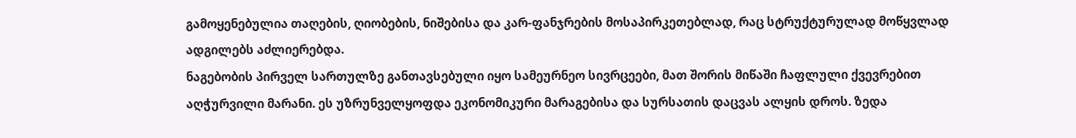გამოყენებულია თაღების, ღიობების, ნიშებისა და კარ-ფანჯრების მოსაპირკეთებლად, რაც სტრუქტურულად მოწყვლად ადგილებს აძლიერებდა.
ნაგებობის პირველ სართულზე განთავსებული იყო სამეურნეო სივრცეები, მათ შორის მიწაში ჩაფლული ქვევრებით აღჭურვილი მარანი. ეს უზრუნველყოფდა ეკონომიკური მარაგებისა და სურსათის დაცვას ალყის დროს. ზედა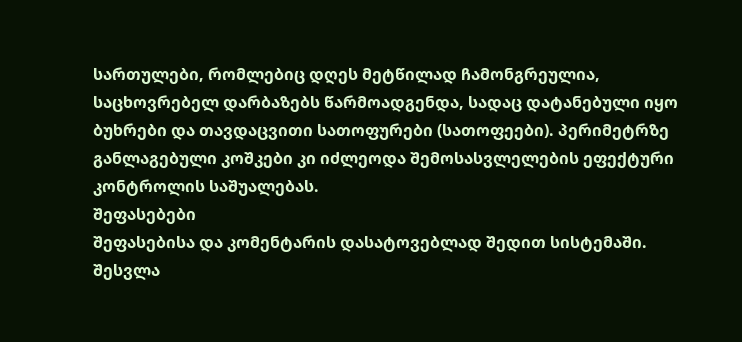სართულები, რომლებიც დღეს მეტწილად ჩამონგრეულია, საცხოვრებელ დარბაზებს წარმოადგენდა, სადაც დატანებული იყო ბუხრები და თავდაცვითი სათოფურები (სათოფეები). პერიმეტრზე განლაგებული კოშკები კი იძლეოდა შემოსასვლელების ეფექტური კონტროლის საშუალებას.
შეფასებები
შეფასებისა და კომენტარის დასატოვებლად შედით სისტემაში. შესვლა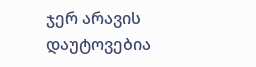ჯერ არავის დაუტოვებია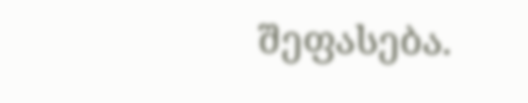შეფასება.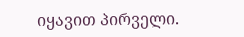იყავით პირველი.